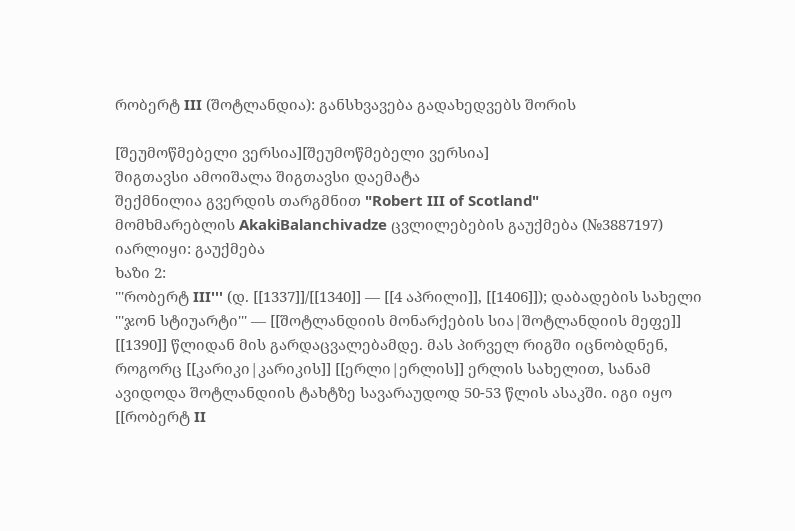რობერტ III (შოტლანდია): განსხვავება გადახედვებს შორის

[შეუმოწმებელი ვერსია][შეუმოწმებელი ვერსია]
შიგთავსი ამოიშალა შიგთავსი დაემატა
შექმნილია გვერდის თარგმნით "Robert III of Scotland"
მომხმარებლის AkakiBalanchivadze ცვლილებების გაუქმება (№3887197)
იარლიყი: გაუქმება
ხაზი 2:
'''რობერტ III''' (დ. [[1337]]/[[1340]] — [[4 აპრილი]], [[1406]]); დაბადების სახელი '''ჯონ სტიუარტი''' — [[შოტლანდიის მონარქების სია|შოტლანდიის მეფე]] [[1390]] წლიდან მის გარდაცვალებამდე. მას პირველ რიგში იცნობდნენ, როგორც [[კარიკი|კარიკის]] [[ერლი|ერლის]] ერლის სახელით, სანამ ავიდოდა შოტლანდიის ტახტზე სავარაუდოდ 50-53 წლის ასაკში. იგი იყო [[რობერტ II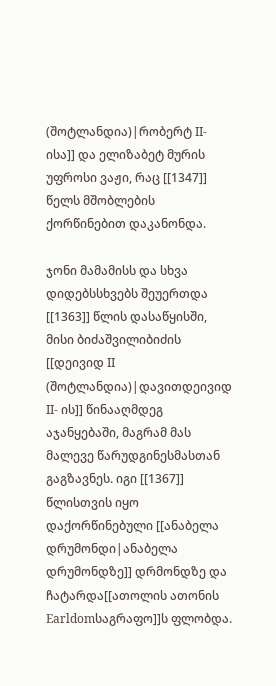(შოტლანდია)|რობერტ II-ისა]] და ელიზაბეტ მურის უფროსი ვაჟი, რაც [[1347]] წელს მშობლების ქორწინებით დაკანონდა.

ჯონი მამამისს და სხვა დიდებსსხვებს შეუერთდა [[1363]] წლის დასაწყისში, მისი ბიძაშვილიბიძის [[დეივიდ II (შოტლანდია)|დავითდეივიდ II- ის]] წინააღმდეგ აჯანყებაში, მაგრამ მას მალევე წარუდგინესმასთან გაგზავნეს. იგი [[1367]] წლისთვის იყო დაქორწინებული [[ანაბელა დრუმონდი|ანაბელა დრუმონდზე]] დრმონდზე და ჩატარდა[[ათოლის ათონის Earldomსაგრაფო]]ს ფლობდა.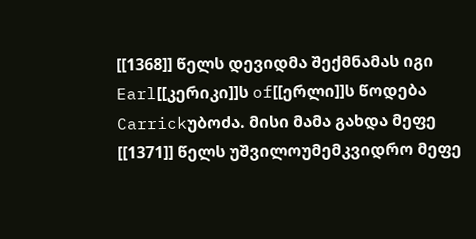[[1368]] წელს დევიდმა შექმნამას იგი Earl[[კერიკი]]ს of[[ერლი]]ს წოდება Carrickუბოძა. მისი მამა გახდა მეფე [[1371]] წელს უშვილოუმემკვიდრო მეფე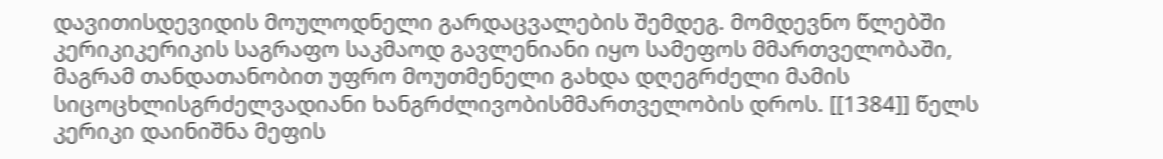დავითისდევიდის მოულოდნელი გარდაცვალების შემდეგ. მომდევნო წლებში კერიკიკერიკის საგრაფო საკმაოდ გავლენიანი იყო სამეფოს მმართველობაში, მაგრამ თანდათანობით უფრო მოუთმენელი გახდა დღეგრძელი მამის სიცოცხლისგრძელვადიანი ხანგრძლივობისმმართველობის დროს. [[1384]] წელს კერიკი დაინიშნა მეფის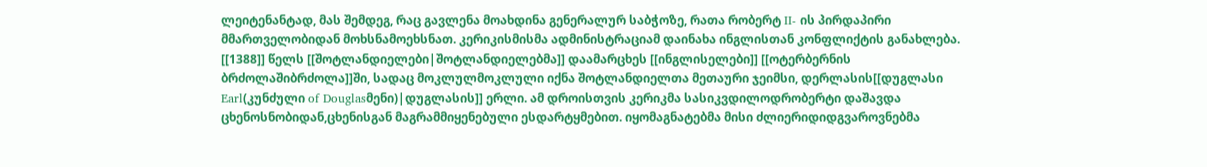ლეიტენანტად, მას შემდეგ, რაც გავლენა მოახდინა გენერალურ საბჭოზე, რათა რობერტ II- ის პირდაპირი მმართველობიდან მოხსნამოეხსნათ. კერიკისმისმა ადმინისტრაციამ დაინახა ინგლისთან კონფლიქტის განახლება. [[1388]] წელს [[შოტლანდიელები|შოტლანდიელებმა]] დაამარცხეს [[ინგლისელები]] [[ოტერბერნის ბრძოლაშიბრძოლა]]ში, სადაც მოკლულმოკლული იქნა შოტლანდიელთა მეთაური ჯეიმსი, დერლასის[[დუგლასი Earl(კუნძული of Douglasმენი)|დუგლასის]] ერლი. ამ დროისთვის კერიკმა სასიკვდილოდრობერტი დაშავდა ცხენოსნობიდან,ცხენისგან მაგრამმიყენებული ესდარტყმებით. იყომაგნატებმა მისი ძლიერიდიდგვაროვნებმა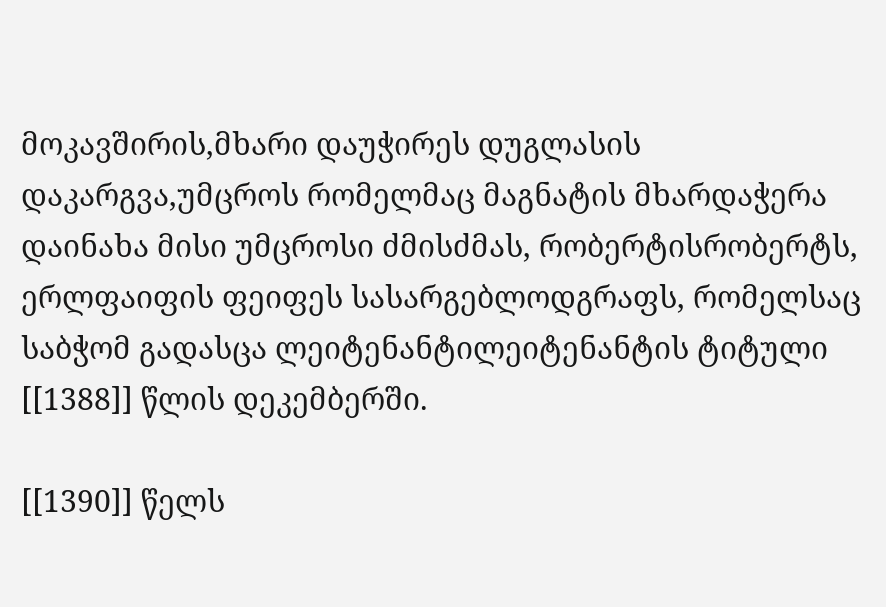მოკავშირის,მხარი დაუჭირეს დუგლასის დაკარგვა,უმცროს რომელმაც მაგნატის მხარდაჭერა დაინახა მისი უმცროსი ძმისძმას, რობერტისრობერტს, ერლფაიფის ფეიფეს სასარგებლოდგრაფს, რომელსაც საბჭომ გადასცა ლეიტენანტილეიტენანტის ტიტული [[1388]] წლის დეკემბერში.

[[1390]] წელს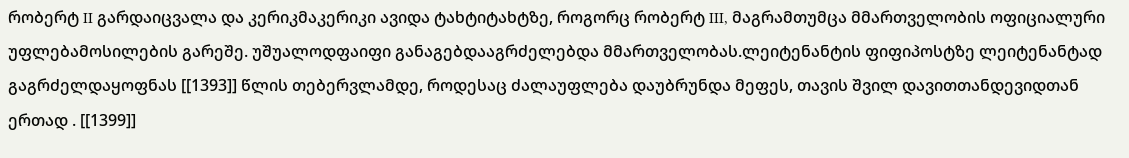რობერტ II გარდაიცვალა და კერიკმაკერიკი ავიდა ტახტიტახტზე, როგორც რობერტ III, მაგრამთუმცა მმართველობის ოფიციალური უფლებამოსილების გარეშე. უშუალოდფაიფი განაგებდააგრძელებდა მმართველობას.ლეიტენანტის ფიფიპოსტზე ლეიტენანტად გაგრძელდაყოფნას [[1393]] წლის თებერვლამდე, როდესაც ძალაუფლება დაუბრუნდა მეფეს, თავის შვილ დავითთანდევიდთან ერთად . [[1399]]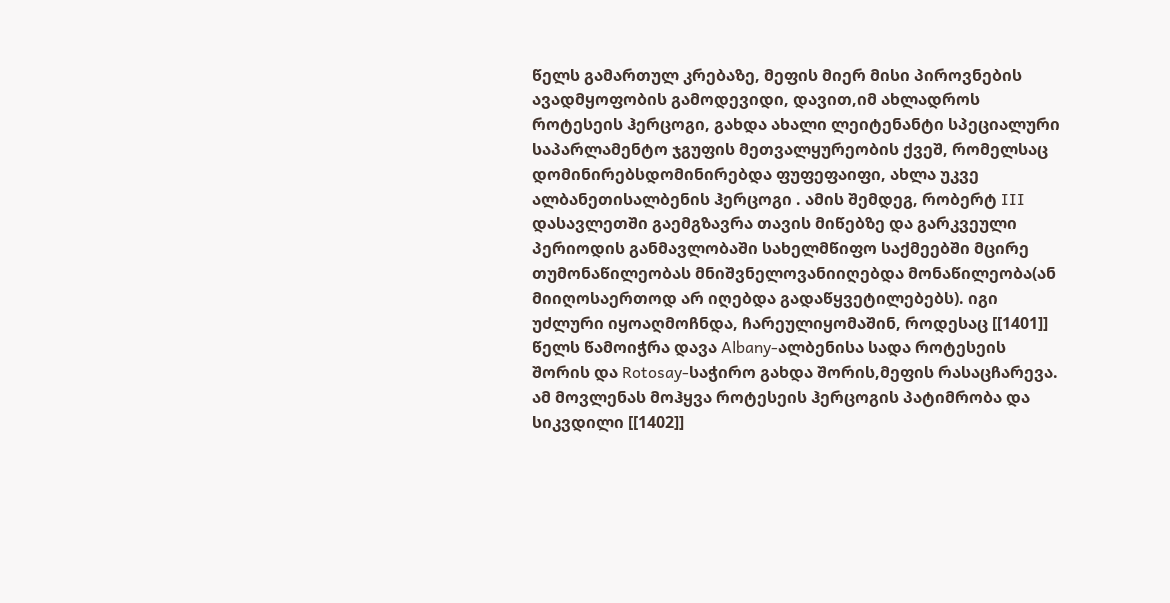წელს გამართულ კრებაზე, მეფის მიერ მისი პიროვნების ავადმყოფობის გამოდევიდი, დავით,იმ ახლადროს როტესეის ჰერცოგი, გახდა ახალი ლეიტენანტი სპეციალური საპარლამენტო ჯგუფის მეთვალყურეობის ქვეშ, რომელსაც დომინირებსდომინირებდა ფუფეფაიფი, ახლა უკვე ალბანეთისალბენის ჰერცოგი . ამის შემდეგ, რობერტ III დასავლეთში გაემგზავრა თავის მიწებზე და გარკვეული პერიოდის განმავლობაში სახელმწიფო საქმეებში მცირე თუმონაწილეობას მნიშვნელოვანიიღებდა მონაწილეობა(ან მიიღოსაერთოდ არ იღებდა გადაწყვეტილებებს). იგი უძლური იყოაღმოჩნდა, ჩარეულიყომაშინ, როდესაც [[1401]] წელს წამოიჭრა დავა Albany-ალბენისა სადა როტესეის შორის და Rotosay-საჭირო გახდა შორის,მეფის რასაცჩარევა. ამ მოვლენას მოჰყვა როტესეის ჰერცოგის პატიმრობა და სიკვდილი [[1402]]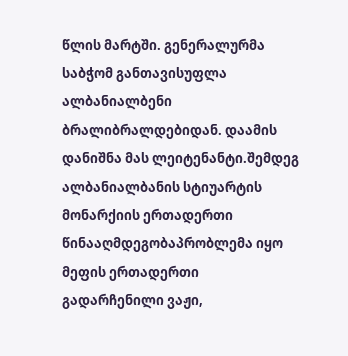წლის მარტში. გენერალურმა საბჭომ განთავისუფლა ალბანიალბენი ბრალიბრალდებიდან. დაამის დანიშნა მას ლეიტენანტი.შემდეგ ალბანიალბანის სტიუარტის მონარქიის ერთადერთი წინააღმდეგობაპრობლემა იყო მეფის ერთადერთი გადარჩენილი ვაჟი,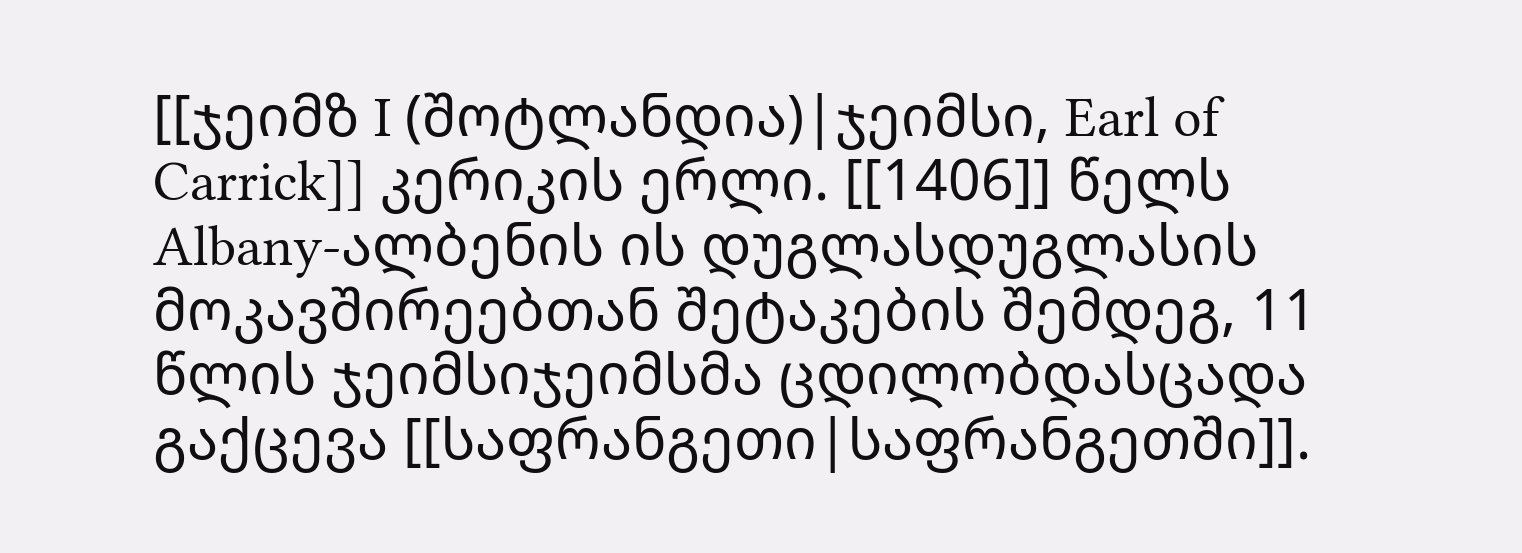[[ჯეიმზ I (შოტლანდია)|ჯეიმსი, Earl of Carrick]] კერიკის ერლი. [[1406]] წელს Albany-ალბენის ის დუგლასდუგლასის მოკავშირეებთან შეტაკების შემდეგ, 11 წლის ჯეიმსიჯეიმსმა ცდილობდასცადა გაქცევა [[საფრანგეთი|საფრანგეთში]].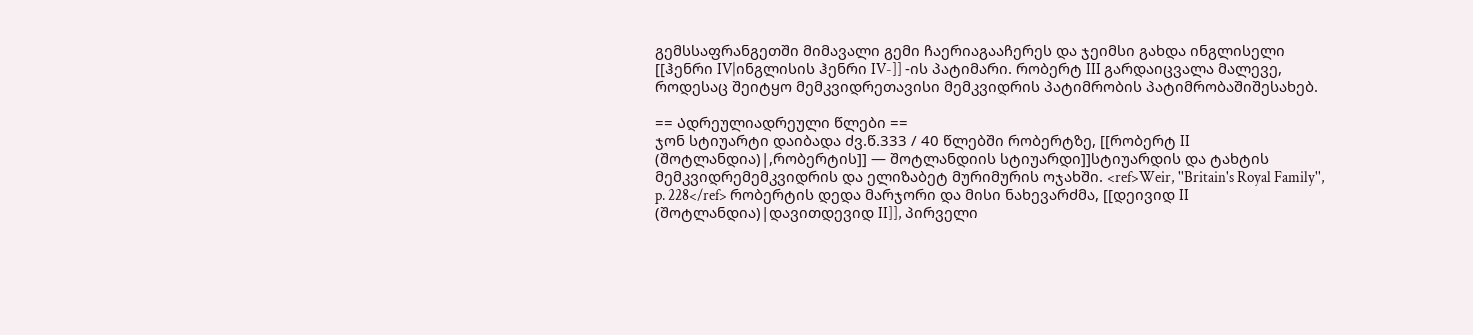გემსსაფრანგეთში მიმავალი გემი ჩაერიაგააჩერეს და ჯეიმსი გახდა ინგლისელი [[ჰენრი IV|ინგლისის ჰენრი IV-]] -ის პატიმარი. რობერტ III გარდაიცვალა მალევე, როდესაც შეიტყო მემკვიდრეთავისი მემკვიდრის პატიმრობის პატიმრობაშიშესახებ.

== Ადრეულიადრეული წლები ==
ჯონ სტიუარტი დაიბადა ძვ.წ.333 / 40 წლებში რობერტზე, [[რობერტ II (შოტლანდია)|,რობერტის]] — შოტლანდიის სტიუარდი]]სტიუარდის და ტახტის მემკვიდრემემკვიდრის და ელიზაბეტ მურიმურის ოჯახში. <ref>Weir, ''Britain's Royal Family'', p. 228</ref> რობერტის დედა მარჯორი და მისი ნახევარძმა, [[დეივიდ II (შოტლანდია)|დავითდევიდ II]], პირველი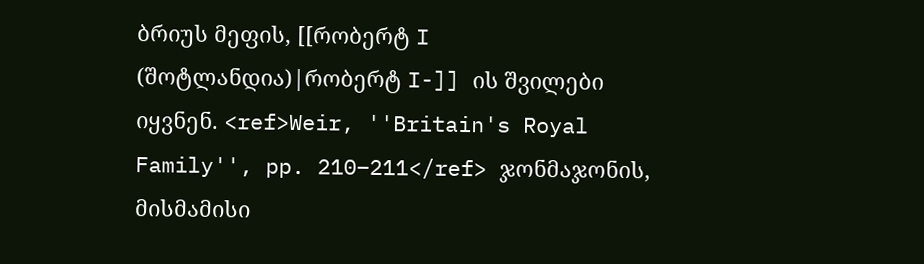ბრიუს მეფის, [[რობერტ I (შოტლანდია)|რობერტ I-]] ის შვილები იყვნენ. <ref>Weir, ''Britain's Royal Family'', pp. 210–211</ref> ჯონმაჯონის, მისმამისი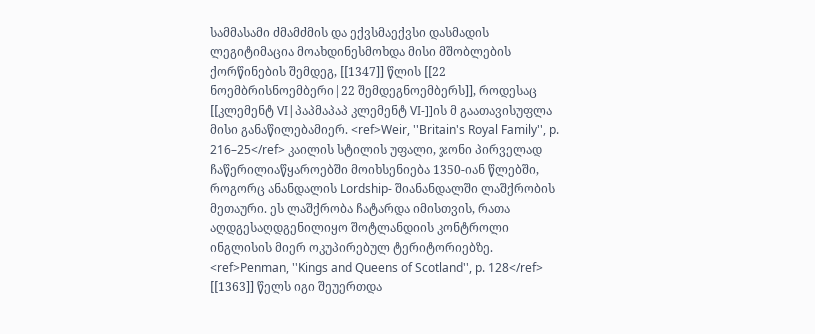სამმასამი ძმამძმის და ექვსმაექვსი დასმადის ლეგიტიმაცია მოახდინესმოხდა მისი მშობლების ქორწინების შემდეგ, [[1347]] წლის [[22 ნოემბრისნოემბერი|22 შემდეგნოემბერს]], როდესაც [[კლემენტ VI|პაპმაპაპ კლემენტ VI-]]ის მ გაათავისუფლა მისი განაწილებამიერ. <ref>Weir, ''Britain's Royal Family'', p. 216–25</ref> კაილის სტილის უფალი, ჯონი პირველად ჩაწერილიაწყაროებში მოიხსენიება 1350-იან წლებში, როგორც ანანდალის Lordship- შიანანდალში ლაშქრობის მეთაური. ეს ლაშქრობა ჩატარდა იმისთვის, რათა აღდგესაღდგენილიყო შოტლანდიის კონტროლი ინგლისის მიერ ოკუპირებულ ტერიტორიებზე. <ref>Penman, ''Kings and Queens of Scotland'', p. 128</ref> [[1363]] წელს იგი შეუერთდა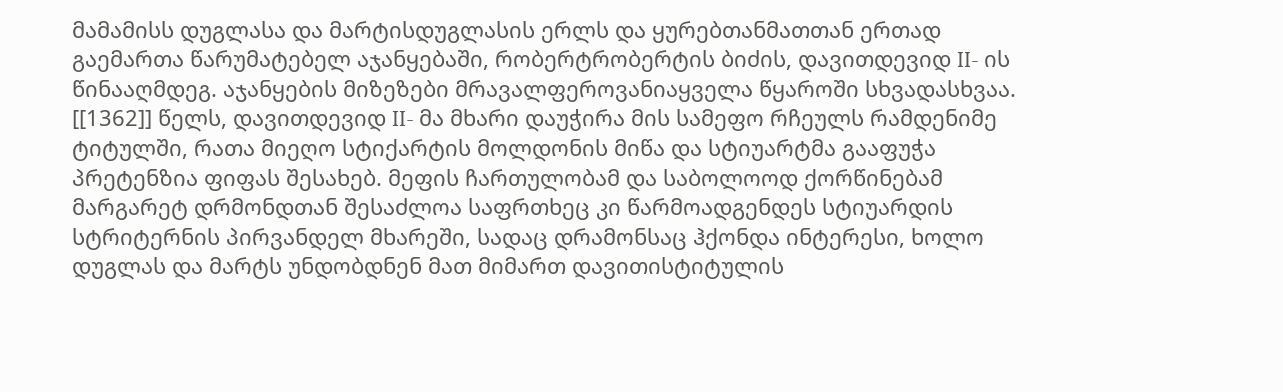მამამისს დუგლასა და მარტისდუგლასის ერლს და ყურებთანმათთან ერთად გაემართა წარუმატებელ აჯანყებაში, რობერტრობერტის ბიძის, დავითდევიდ II- ის წინააღმდეგ. აჯანყების მიზეზები მრავალფეროვანიაყველა წყაროში სხვადასხვაა. [[1362]] წელს, დავითდევიდ II- მა მხარი დაუჭირა მის სამეფო რჩეულს რამდენიმე ტიტულში, რათა მიეღო სტიქარტის მოლდონის მიწა და სტიუარტმა გააფუჭა პრეტენზია ფიფას შესახებ. მეფის ჩართულობამ და საბოლოოდ ქორწინებამ მარგარეტ დრმონდთან შესაძლოა საფრთხეც კი წარმოადგენდეს სტიუარდის სტრიტერნის პირვანდელ მხარეში, სადაც დრამონსაც ჰქონდა ინტერესი, ხოლო დუგლას და მარტს უნდობდნენ მათ მიმართ დავითისტიტულის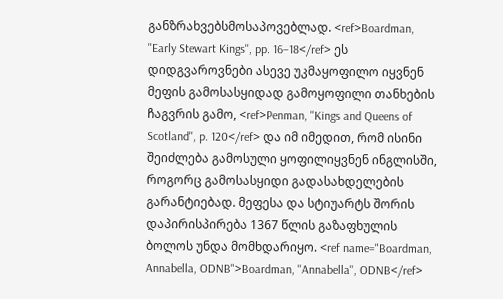განზრახვებსმოსაპოვებლად. <ref>Boardman, ''Early Stewart Kings'', pp. 16–18</ref> ეს დიდგვაროვნები ასევე უკმაყოფილო იყვნენ მეფის გამოსასყიდად გამოყოფილი თანხების ჩაგვრის გამო, <ref>Penman, ''Kings and Queens of Scotland'', p. 120</ref> და იმ იმედით, რომ ისინი შეიძლება გამოსული ყოფილიყვნენ ინგლისში, როგორც გამოსასყიდი გადასახდელების გარანტიებად. მეფესა და სტიუარტს შორის დაპირისპირება 1367 წლის გაზაფხულის ბოლოს უნდა მომხდარიყო. <ref name="Boardman, Annabella, ODNB">Boardman, ''Annabella'', ODNB</ref>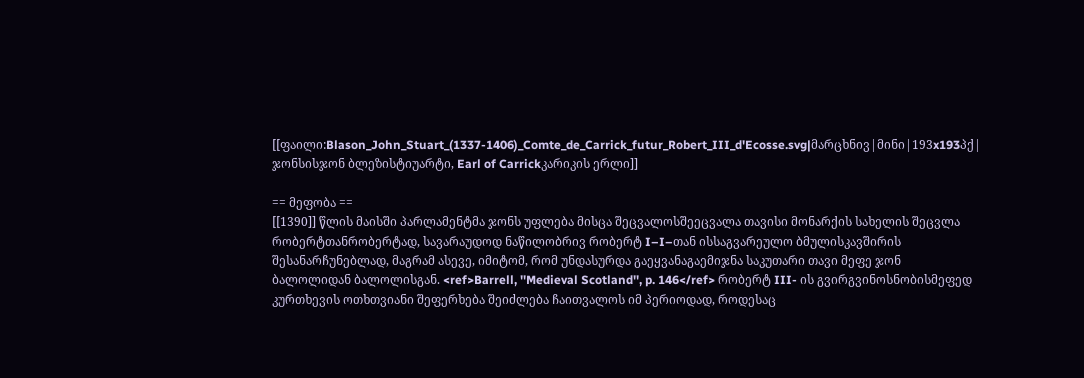[[ფაილი:Blason_John_Stuart_(1337-1406)_Comte_de_Carrick_futur_Robert_III_d'Ecosse.svg|მარცხნივ|მინი|193x193პქ| ჯონსისჯონ ბლეზისტიუარტი, Earl of Carrickკარიკის ერლი]]

== მეფობა ==
[[1390]] წლის მაისში პარლამენტმა ჯონს უფლება მისცა შეცვალოსშეეცვალა თავისი მონარქის სახელის შეცვლა რობერტთანრობერტად, სავარაუდოდ ნაწილობრივ რობერტ I–I–თან ისსაგვარეულო ბმულისკავშირის შესანარჩუნებლად, მაგრამ ასევე, იმიტომ, რომ უნდასურდა გაეყვანაგაემიჯნა საკუთარი თავი მეფე ჯონ ბალოლიდან ბალოლისგან. <ref>Barrell, ''Medieval Scotland'', p. 146</ref> რობერტ III- ის გვირგვინოსნობისმეფედ კურთხევის ოთხთვიანი შეფერხება შეიძლება ჩაითვალოს იმ პერიოდად, როდესაც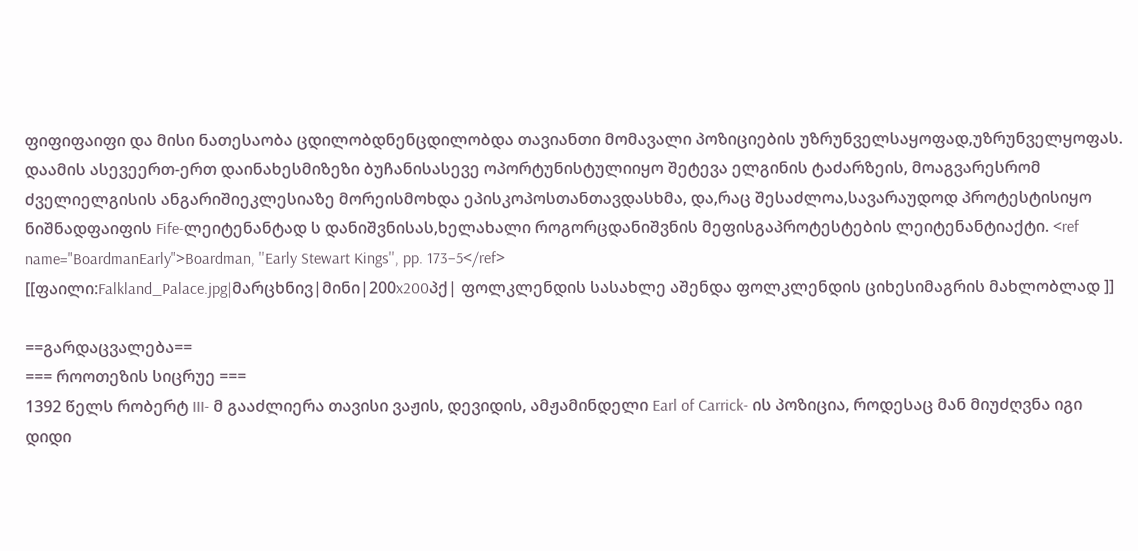ფიფიფაიფი და მისი ნათესაობა ცდილობდნენცდილობდა თავიანთი მომავალი პოზიციების უზრუნველსაყოფად,უზრუნველყოფას. დაამის ასევეერთ-ერთ დაინახესმიზეზი ბუჩანისასევე ოპორტუნისტულიიყო შეტევა ელგინის ტაძარზეის, მოაგვარესრომ ძველიელგისის ანგარიშიეკლესიაზე მორეისმოხდა ეპისკოპოსთანთავდასხმა, და,რაც შესაძლოა,სავარაუდოდ პროტესტისიყო ნიშნადფაიფის Fife-ლეიტენანტად ს დანიშვნისას,ხელახალი როგორცდანიშვნის მეფისგაპროტესტების ლეიტენანტიაქტი. <ref name="BoardmanEarly">Boardman, ''Early Stewart Kings'', pp. 173–5</ref>
[[ფაილი:Falkland_Palace.jpg|მარცხნივ|მინი|200x200პქ| ფოლკლენდის სასახლე აშენდა ფოლკლენდის ციხესიმაგრის მახლობლად ]]

==გარდაცვალება==
=== როოთეზის სიცრუე ===
1392 წელს რობერტ III- მ გააძლიერა თავისი ვაჟის, დევიდის, ამჟამინდელი Earl of Carrick- ის პოზიცია, როდესაც მან მიუძღვნა იგი დიდი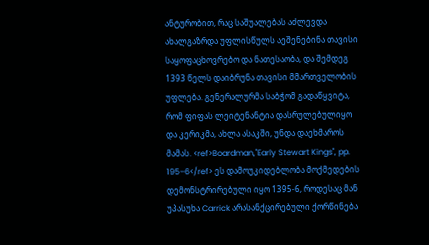ანტურობით, რაც საშუალებას აძლევდა ახალგაზრდა უფლისწულს აეშენებინა თავისი საყოფაცხოვრებო და ნათესაობა, და შემდეგ 1393 წელს დაიბრუნა თავისი მმართველობის უფლება. გენერალურმა საბჭომ გადაწყვიტა, რომ ფიფას ლეიტენანტია დასრულებულიყო და კერიკმა, ახლა ასაკში, უნდა დაეხმაროს მამას. <ref>Boardman,''Early Stewart Kings'', pp. 195–6</ref> ეს დამოუკიდებლობა მოქმედების დემონსტრირებული იყო 1395-6, როდესაც მან უპასუხა Carrick არასანქცირებული ქორწინება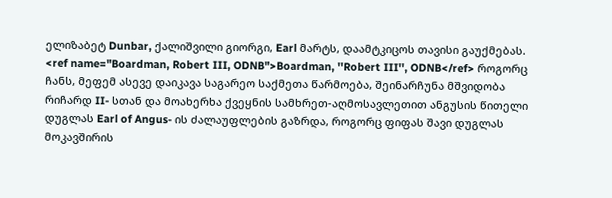ელიზაბეტ Dunbar, ქალიშვილი გიორგი, Earl მარტს, დაამტკიცოს თავისი გაუქმებას. <ref name="Boardman, Robert III, ODNB">Boardman, ''Robert III'', ODNB</ref> როგორც ჩანს, მეფემ ასევე დაიკავა საგარეო საქმეთა წარმოება, შეინარჩუნა მშვიდობა რიჩარდ II- სთან და მოახერხა ქვეყნის სამხრეთ-აღმოსავლეთით ანგუსის წითელი დუგლას Earl of Angus- ის ძალაუფლების გაზრდა, როგორც ფიფას შავი დუგლას მოკავშირის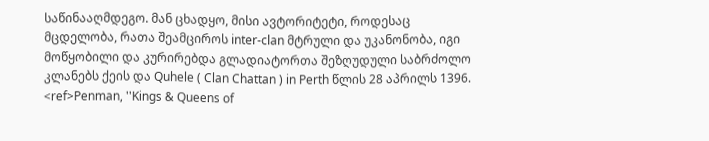საწინააღმდეგო. მან ცხადყო, მისი ავტორიტეტი, როდესაც მცდელობა, რათა შეამციროს inter-clan მტრული და უკანონობა, იგი მოწყობილი და კურირებდა გლადიატორთა შეზღუდული საბრძოლო კლანებს ქეის და Quhele ( Clan Chattan ) in Perth წლის 28 აპრილს 1396. <ref>Penman, ''Kings & Queens of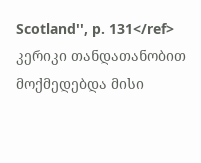Scotland'', p. 131</ref> კერიკი თანდათანობით მოქმედებდა მისი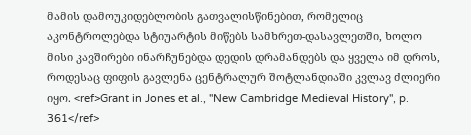მამის დამოუკიდებლობის გათვალისწინებით, რომელიც აკონტროლებდა სტიუარტის მიწებს სამხრეთ-დასავლეთში, ხოლო მისი კავშირები ინარჩუნებდა დედის დრამანდებს და ყველა იმ დროს, როდესაც ფიფის გავლენა ცენტრალურ შოტლანდიაში კვლავ ძლიერი იყო. <ref>Grant in Jones et al., ''New Cambridge Medieval History'', p. 361</ref>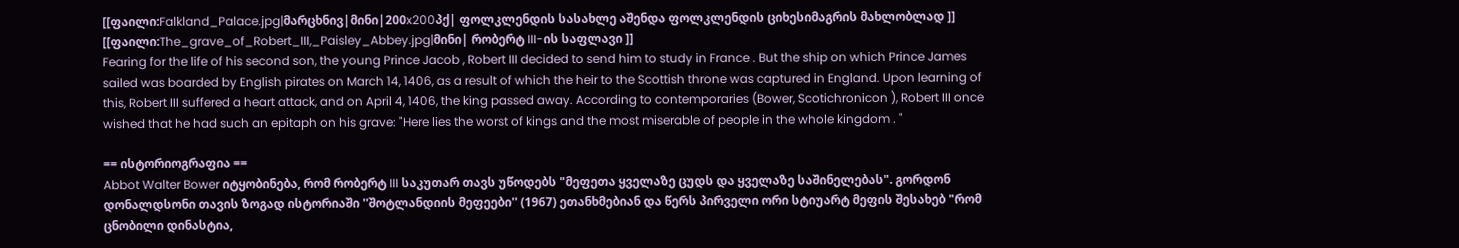[[ფაილი:Falkland_Palace.jpg|მარცხნივ|მინი|200x200პქ| ფოლკლენდის სასახლე აშენდა ფოლკლენდის ციხესიმაგრის მახლობლად ]]
[[ფაილი:The_grave_of_Robert_III,_Paisley_Abbey.jpg|მინი| რობერტ III-ის საფლავი ]]
Fearing for the life of his second son, the young Prince Jacob , Robert III decided to send him to study in France . But the ship on which Prince James sailed was boarded by English pirates on March 14, 1406, as a result of which the heir to the Scottish throne was captured in England. Upon learning of this, Robert III suffered a heart attack, and on April 4, 1406, the king passed away. According to contemporaries (Bower, Scotichronicon ), Robert III once wished that he had such an epitaph on his grave: "Here lies the worst of kings and the most miserable of people in the whole kingdom . "

== ისტორიოგრაფია ==
Abbot Walter Bower იტყობინება, რომ რობერტ III საკუთარ თავს უწოდებს "მეფეთა ყველაზე ცუდს და ყველაზე საშინელებას". გორდონ დონალდსონი თავის ზოგად ისტორიაში ''შოტლანდიის მეფეები'' (1967) ეთანხმებიან და წერს პირველი ორი სტიუარტ მეფის შესახებ "რომ ცნობილი დინასტია,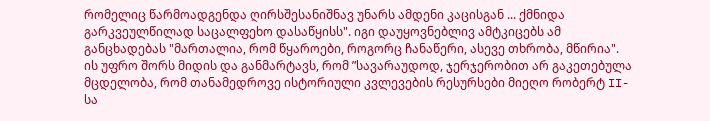რომელიც წარმოადგენდა ღირსშესანიშნავ უნარს ამდენი კაცისგან ... ქმნიდა გარკვეულწილად საცალფეხო დასაწყისს". იგი დაუყოვნებლივ ამტკიცებს ამ განცხადებას "მართალია, რომ წყაროები, როგორც ჩანაწერი, ასევე თხრობა, მწირია". ის უფრო შორს მიდის და განმარტავს, რომ ”სავარაუდოდ, ჯერჯერობით არ გაკეთებულა მცდელობა, რომ თანამედროვე ისტორიული კვლევების რესურსები მიეღო რობერტ II- სა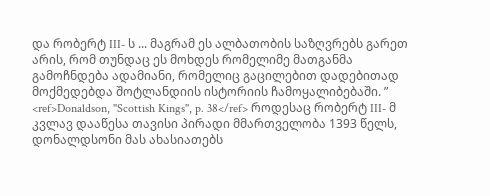და რობერტ III- ს ... მაგრამ ეს ალბათობის საზღვრებს გარეთ არის, რომ თუნდაც ეს მოხდეს რომელიმე მათგანმა გამოჩნდება ადამიანი, რომელიც გაცილებით დადებითად მოქმედებდა შოტლანდიის ისტორიის ჩამოყალიბებაში. ” <ref>Donaldson, ''Scottish Kings'', p. 38</ref> როდესაც რობერტ III- მ კვლავ დააწესა თავისი პირადი მმართველობა 1393 წელს, დონალდსონი მას ახასიათებს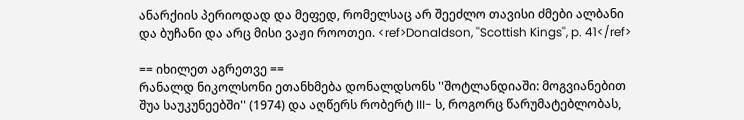ანარქიის პერიოდად და მეფედ, რომელსაც არ შეეძლო თავისი ძმები ალბანი და ბუჩანი და არც მისი ვაჟი როოთეი. <ref>Donaldson, ''Scottish Kings'', p. 41</ref>

== იხილეთ აგრეთვე ==
რანალდ ნიკოლსონი ეთანხმება დონალდსონს ''შოტლანდიაში: მოგვიანებით შუა საუკუნეებში'' (1974) და აღწერს რობერტ III- ს, როგორც წარუმატებლობას,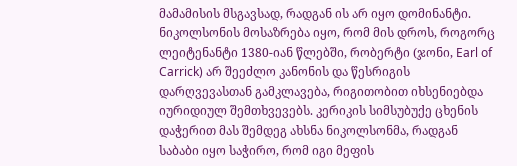მამამისის მსგავსად, რადგან ის არ იყო დომინანტი. ნიკოლსონის მოსაზრება იყო, რომ მის დროს, როგორც ლეიტენანტი 1380-იან წლებში, რობერტი (ჯონი, Earl of Carrick) არ შეეძლო კანონის და წესრიგის დარღვევასთან გამკლავება, რიგითობით იხსენიებდა იურიდიულ შემთხვევებს. კერიკის სიმსუბუქე ცხენის დაჭერით მას შემდეგ ახსნა ნიკოლსონმა, რადგან საბაბი იყო საჭირო, რომ იგი მეფის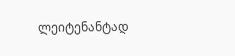ლეიტენანტად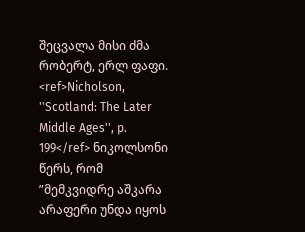შეცვალა მისი ძმა რობერტ, ერლ ფაფი. <ref>Nicholson, ''Scotland: The Later Middle Ages'', p. 199</ref> ნიკოლსონი წერს, რომ ”მემკვიდრე აშკარა არაფერი უნდა იყოს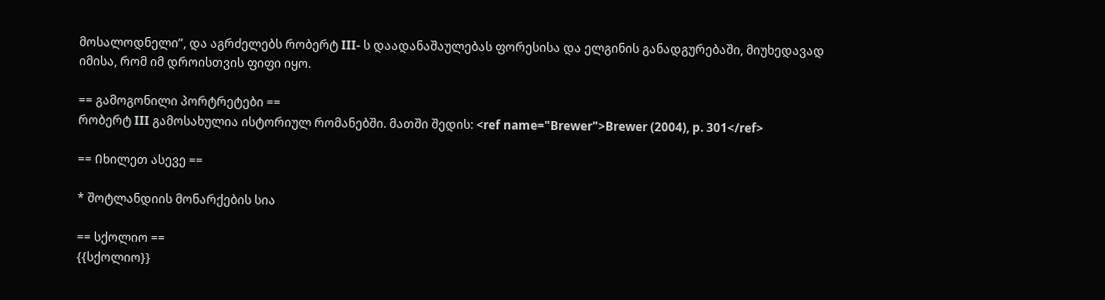მოსალოდნელი”, და აგრძელებს რობერტ III- ს დაადანაშაულებას ფორესისა და ელგინის განადგურებაში, მიუხედავად იმისა, რომ იმ დროისთვის ფიფი იყო.

== გამოგონილი პორტრეტები ==
რობერტ III გამოსახულია ისტორიულ რომანებში. მათში შედის: <ref name="Brewer">Brewer (2004), p. 301</ref>

== Იხილეთ ასევე ==

* შოტლანდიის მონარქების სია

== სქოლიო ==
{{სქოლიო}}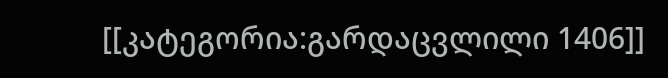[[კატეგორია:გარდაცვლილი 1406]]